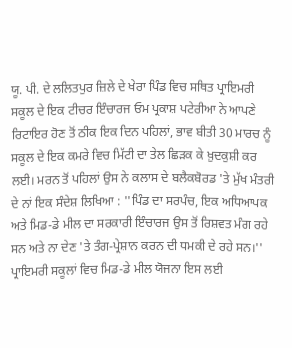ਯੂ. ਪੀ. ਦੇ ਲਲਿਤਪੁਰ ਜ਼ਿਲੇ ਦੇ ਖੇਰਾ ਪਿੰਡ ਵਿਚ ਸਥਿਤ ਪ੍ਰਾਇਮਰੀ ਸਕੂਲ ਦੇ ਇਕ ਟੀਚਰ ਇੰਚਾਰਜ ਓਮ ਪ੍ਰਕਾਸ਼ ਪਟੇਰੀਆ ਨੇ ਆਪਣੇ ਰਿਟਾਇਰ ਹੋਣ ਤੋਂ ਠੀਕ ਇਕ ਦਿਨ ਪਹਿਲਾਂ, ਭਾਵ ਬੀਤੀ 30 ਮਾਰਚ ਨੂੰ ਸਕੂਲ ਦੇ ਇਕ ਕਮਰੇ ਵਿਚ ਮਿੱਟੀ ਦਾ ਤੇਲ ਛਿੜਕ ਕੇ ਖ਼ੁਦਕੁਸ਼ੀ ਕਰ ਲਈ। ਮਰਨ ਤੋਂ ਪਹਿਲਾਂ ਉਸ ਨੇ ਕਲਾਸ ਦੇ ਬਲੈਕਬੋਰਡ 'ਤੇ ਮੁੱਖ ਮੰਤਰੀ ਦੇ ਨਾਂ ਇਕ ਸੰਦੇਸ਼ ਲਿਖਿਆ : ''ਪਿੰਡ ਦਾ ਸਰਪੰਚ, ਇਕ ਅਧਿਆਪਕ ਅਤੇ ਮਿਡ-ਡੇ ਮੀਲ ਦਾ ਸਰਕਾਰੀ ਇੰਚਾਰਜ ਉਸ ਤੋਂ ਰਿਸ਼ਵਤ ਮੰਗ ਰਹੇ ਸਨ ਅਤੇ ਨਾ ਦੇਣ 'ਤੇ ਤੰਗ-ਪ੍ਰੇਸ਼ਾਨ ਕਰਨ ਦੀ ਧਮਕੀ ਦੇ ਰਹੇ ਸਨ।'' ਪ੍ਰਾਇਮਰੀ ਸਕੂਲਾਂ ਵਿਚ ਮਿਡ-ਡੇ ਮੀਲ ਯੋਜਨਾ ਇਸ ਲਈ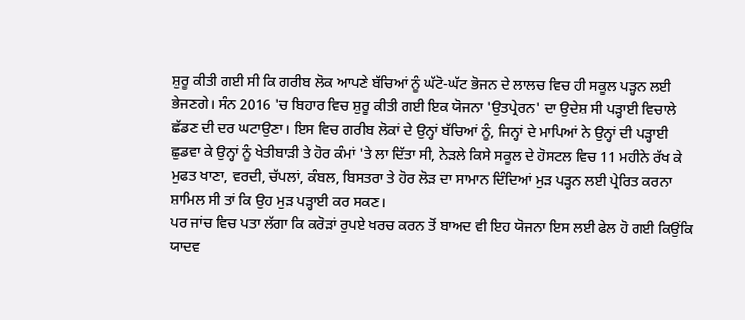ਸ਼ੁਰੂ ਕੀਤੀ ਗਈ ਸੀ ਕਿ ਗਰੀਬ ਲੋਕ ਆਪਣੇ ਬੱਚਿਆਂ ਨੂੰ ਘੱਟੋ-ਘੱਟ ਭੋਜਨ ਦੇ ਲਾਲਚ ਵਿਚ ਹੀ ਸਕੂਲ ਪੜ੍ਹਨ ਲਈ ਭੇਜਣਗੇ। ਸੰਨ 2016 'ਚ ਬਿਹਾਰ ਵਿਚ ਸ਼ੁਰੂ ਕੀਤੀ ਗਈ ਇਕ ਯੋਜਨਾ 'ਉਤਪ੍ਰੇਰਨ' ਦਾ ਉਦੇਸ਼ ਸੀ ਪੜ੍ਹਾਈ ਵਿਚਾਲੇ ਛੱਡਣ ਦੀ ਦਰ ਘਟਾਉਣਾ। ਇਸ ਵਿਚ ਗਰੀਬ ਲੋਕਾਂ ਦੇ ਉਨ੍ਹਾਂ ਬੱਚਿਆਂ ਨੂੰ, ਜਿਨ੍ਹਾਂ ਦੇ ਮਾਪਿਆਂ ਨੇ ਉਨ੍ਹਾਂ ਦੀ ਪੜ੍ਹਾਈ ਛੁਡਵਾ ਕੇ ਉਨ੍ਹਾਂ ਨੂੰ ਖੇਤੀਬਾੜੀ ਤੇ ਹੋਰ ਕੰਮਾਂ 'ਤੇ ਲਾ ਦਿੱਤਾ ਸੀ, ਨੇੜਲੇ ਕਿਸੇ ਸਕੂਲ ਦੇ ਹੋਸਟਲ ਵਿਚ 11 ਮਹੀਨੇ ਰੱਖ ਕੇ ਮੁਫਤ ਖਾਣਾ, ਵਰਦੀ, ਚੱਪਲਾਂ, ਕੰਬਲ, ਬਿਸਤਰਾ ਤੇ ਹੋਰ ਲੋੜ ਦਾ ਸਾਮਾਨ ਦਿੰਦਿਆਂ ਮੁੜ ਪੜ੍ਹਨ ਲਈ ਪ੍ਰੇਰਿਤ ਕਰਨਾ ਸ਼ਾਮਿਲ ਸੀ ਤਾਂ ਕਿ ਉਹ ਮੁੜ ਪੜ੍ਹਾਈ ਕਰ ਸਕਣ।
ਪਰ ਜਾਂਚ ਵਿਚ ਪਤਾ ਲੱਗਾ ਕਿ ਕਰੋੜਾਂ ਰੁਪਏ ਖਰਚ ਕਰਨ ਤੋਂ ਬਾਅਦ ਵੀ ਇਹ ਯੋਜਨਾ ਇਸ ਲਈ ਫੇਲ ਹੋ ਗਈ ਕਿਉਂਕਿ ਯਾਦਵ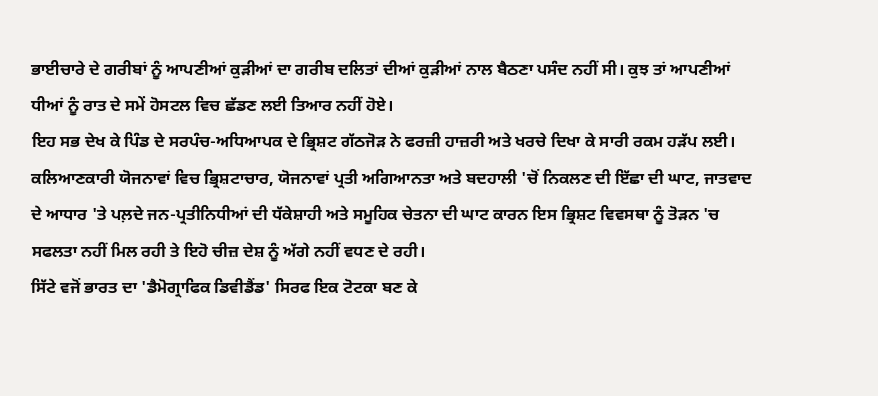ਭਾਈਚਾਰੇ ਦੇ ਗਰੀਬਾਂ ਨੂੰ ਆਪਣੀਆਂ ਕੁੜੀਆਂ ਦਾ ਗਰੀਬ ਦਲਿਤਾਂ ਦੀਆਂ ਕੁੜੀਆਂ ਨਾਲ ਬੈਠਣਾ ਪਸੰਦ ਨਹੀਂ ਸੀ। ਕੁਝ ਤਾਂ ਆਪਣੀਆਂ ਧੀਆਂ ਨੂੰ ਰਾਤ ਦੇ ਸਮੇਂ ਹੋਸਟਲ ਵਿਚ ਛੱਡਣ ਲਈ ਤਿਆਰ ਨਹੀਂ ਹੋਏ।
ਇਹ ਸਭ ਦੇਖ ਕੇ ਪਿੰਡ ਦੇ ਸਰਪੰਚ-ਅਧਿਆਪਕ ਦੇ ਭ੍ਰਿਸ਼ਟ ਗੱਠਜੋੜ ਨੇ ਫਰਜ਼ੀ ਹਾਜ਼ਰੀ ਅਤੇ ਖਰਚੇ ਦਿਖਾ ਕੇ ਸਾਰੀ ਰਕਮ ਹੜੱਪ ਲਈ। ਕਲਿਆਣਕਾਰੀ ਯੋਜਨਾਵਾਂ ਵਿਚ ਭ੍ਰਿਸ਼ਟਾਚਾਰ, ਯੋਜਨਾਵਾਂ ਪ੍ਰਤੀ ਅਗਿਆਨਤਾ ਅਤੇ ਬਦਹਾਲੀ 'ਚੋਂ ਨਿਕਲਣ ਦੀ ਇੱਛਾ ਦੀ ਘਾਟ, ਜਾਤਵਾਦ ਦੇ ਆਧਾਰ 'ਤੇ ਪਲ਼ਦੇ ਜਨ-ਪ੍ਰਤੀਨਿਧੀਆਂ ਦੀ ਧੱਕੇਸ਼ਾਹੀ ਅਤੇ ਸਮੂਹਿਕ ਚੇਤਨਾ ਦੀ ਘਾਟ ਕਾਰਨ ਇਸ ਭ੍ਰਿਸ਼ਟ ਵਿਵਸਥਾ ਨੂੰ ਤੋੜਨ 'ਚ ਸਫਲਤਾ ਨਹੀਂ ਮਿਲ ਰਹੀ ਤੇ ਇਹੋ ਚੀਜ਼ ਦੇਸ਼ ਨੂੰ ਅੱਗੇ ਨਹੀਂ ਵਧਣ ਦੇ ਰਹੀ।
ਸਿੱਟੇ ਵਜੋਂ ਭਾਰਤ ਦਾ 'ਡੈਮੋਗ੍ਰਾਫਿਕ ਡਿਵੀਡੈਂਡ' ਸਿਰਫ ਇਕ ਟੋਟਕਾ ਬਣ ਕੇ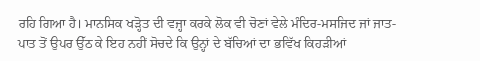ਰਹਿ ਗਿਆ ਹੈ। ਮਾਨਸਿਕ ਖੜ੍ਹੋਤ ਦੀ ਵਜ੍ਹਾ ਕਰਕੇ ਲੋਕ ਵੀ ਚੋਣਾਂ ਵੇਲੇ ਮੰਦਿਰ-ਮਸਜਿਦ ਜਾਂ ਜਾਤ-ਪਾਤ ਤੋਂ ਉਪਰ ਉੱਠ ਕੇ ਇਹ ਨਹੀਂ ਸੋਚਦੇ ਕਿ ਉਨ੍ਹਾਂ ਦੇ ਬੱਚਿਆਂ ਦਾ ਭਵਿੱਖ ਕਿਹੜੀਆਂ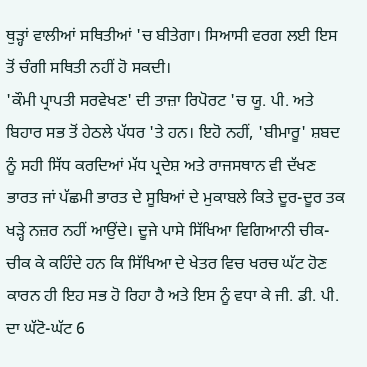ਥੁੜ੍ਹਾਂ ਵਾਲੀਆਂ ਸਥਿਤੀਆਂ 'ਚ ਬੀਤੇਗਾ। ਸਿਆਸੀ ਵਰਗ ਲਈ ਇਸ ਤੋਂ ਚੰਗੀ ਸਥਿਤੀ ਨਹੀਂ ਹੋ ਸਕਦੀ।
'ਕੌਮੀ ਪ੍ਰਾਪਤੀ ਸਰਵੇਖਣ' ਦੀ ਤਾਜ਼ਾ ਰਿਪੋਰਟ 'ਚ ਯੂ. ਪੀ. ਅਤੇ ਬਿਹਾਰ ਸਭ ਤੋਂ ਹੇਠਲੇ ਪੱਧਰ 'ਤੇ ਹਨ। ਇਹੋ ਨਹੀਂ, 'ਬੀਮਾਰੂ' ਸ਼ਬਦ ਨੂੰ ਸਹੀ ਸਿੱਧ ਕਰਦਿਆਂ ਮੱਧ ਪ੍ਰਦੇਸ਼ ਅਤੇ ਰਾਜਸਥਾਨ ਵੀ ਦੱਖਣ ਭਾਰਤ ਜਾਂ ਪੱਛਮੀ ਭਾਰਤ ਦੇ ਸੂਬਿਆਂ ਦੇ ਮੁਕਾਬਲੇ ਕਿਤੇ ਦੂਰ-ਦੂਰ ਤਕ ਖੜ੍ਹੇ ਨਜ਼ਰ ਨਹੀਂ ਆਉਂਦੇ। ਦੂਜੇ ਪਾਸੇ ਸਿੱਖਿਆ ਵਿਗਿਆਨੀ ਚੀਕ-ਚੀਕ ਕੇ ਕਹਿੰਦੇ ਹਨ ਕਿ ਸਿੱਖਿਆ ਦੇ ਖੇਤਰ ਵਿਚ ਖਰਚ ਘੱਟ ਹੋਣ ਕਾਰਨ ਹੀ ਇਹ ਸਭ ਹੋ ਰਿਹਾ ਹੈ ਅਤੇ ਇਸ ਨੂੰ ਵਧਾ ਕੇ ਜੀ. ਡੀ. ਪੀ. ਦਾ ਘੱਟੋ-ਘੱਟ 6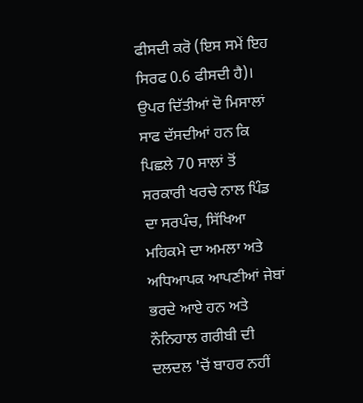ਫੀਸਦੀ ਕਰੋ (ਇਸ ਸਮੇਂ ਇਹ ਸਿਰਫ 0.6 ਫੀਸਦੀ ਹੈ)।
ਉਪਰ ਦਿੱਤੀਆਂ ਦੋ ਮਿਸਾਲਾਂ ਸਾਫ ਦੱਸਦੀਆਂ ਹਨ ਕਿ ਪਿਛਲੇ 70 ਸਾਲਾਂ ਤੋਂ ਸਰਕਾਰੀ ਖਰਚੇ ਨਾਲ ਪਿੰਡ ਦਾ ਸਰਪੰਚ, ਸਿੱਖਿਆ ਮਹਿਕਮੇ ਦਾ ਅਮਲਾ ਅਤੇ ਅਧਿਆਪਕ ਆਪਣੀਆਂ ਜੇਬਾਂ ਭਰਦੇ ਆਏ ਹਨ ਅਤੇ ਨੌਨਿਹਾਲ ਗਰੀਬੀ ਦੀ ਦਲਦਲ 'ਚੋਂ ਬਾਹਰ ਨਹੀਂ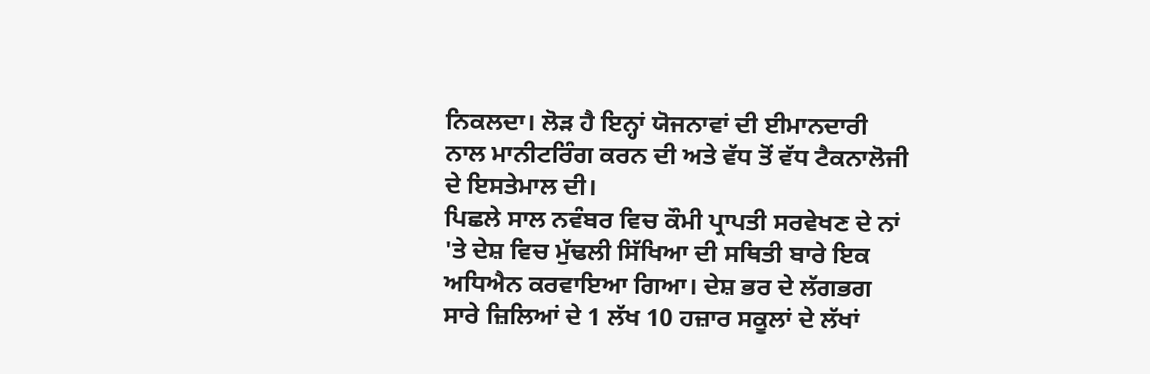ਨਿਕਲਦਾ। ਲੋੜ ਹੈ ਇਨ੍ਹਾਂ ਯੋਜਨਾਵਾਂ ਦੀ ਈਮਾਨਦਾਰੀ ਨਾਲ ਮਾਨੀਟਰਿੰਗ ਕਰਨ ਦੀ ਅਤੇ ਵੱਧ ਤੋਂ ਵੱਧ ਟੈਕਨਾਲੋਜੀ ਦੇ ਇਸਤੇਮਾਲ ਦੀ।
ਪਿਛਲੇ ਸਾਲ ਨਵੰਬਰ ਵਿਚ ਕੌਮੀ ਪ੍ਰਾਪਤੀ ਸਰਵੇਖਣ ਦੇ ਨਾਂ 'ਤੇ ਦੇਸ਼ ਵਿਚ ਮੁੱਢਲੀ ਸਿੱਖਿਆ ਦੀ ਸਥਿਤੀ ਬਾਰੇ ਇਕ ਅਧਿਐਨ ਕਰਵਾਇਆ ਗਿਆ। ਦੇਸ਼ ਭਰ ਦੇ ਲੱਗਭਗ ਸਾਰੇ ਜ਼ਿਲਿਆਂ ਦੇ 1 ਲੱਖ 10 ਹਜ਼ਾਰ ਸਕੂਲਾਂ ਦੇ ਲੱਖਾਂ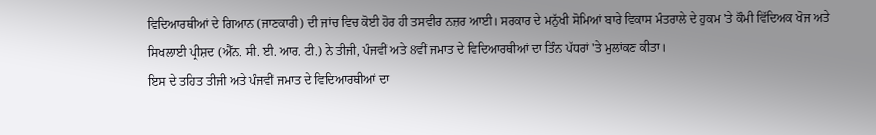ਵਿਦਿਆਰਥੀਆਂ ਦੇ ਗਿਆਨ (ਜਾਣਕਾਰੀ) ਦੀ ਜਾਂਚ ਵਿਚ ਕੋਈ ਹੋਰ ਹੀ ਤਸਵੀਰ ਨਜ਼ਰ ਆਈ। ਸਰਕਾਰ ਦੇ ਮਨੁੱਖੀ ਸੋਮਿਆਂ ਬਾਰੇ ਵਿਕਾਸ ਮੰਤਰਾਲੇ ਦੇ ਹੁਕਮ 'ਤੇ ਕੌਮੀ ਵਿੱਦਿਅਕ ਖੋਜ ਅਤੇ ਸਿਖਲਾਈ ਪ੍ਰੀਸ਼ਦ (ਐੱਨ. ਸੀ. ਈ. ਆਰ. ਟੀ.) ਨੇ ਤੀਜੀ, ਪੰਜਵੀਂ ਅਤੇ 8ਵੀਂ ਜਮਾਤ ਦੇ ਵਿਦਿਆਰਥੀਆਂ ਦਾ ਤਿੰਨ ਪੱਧਰਾਂ 'ਤੇ ਮੁਲਾਂਕਣ ਕੀਤਾ।
ਇਸ ਦੇ ਤਹਿਤ ਤੀਜੀ ਅਤੇ ਪੰਜਵੀਂ ਜਮਾਤ ਦੇ ਵਿਦਿਆਰਥੀਆਂ ਦਾ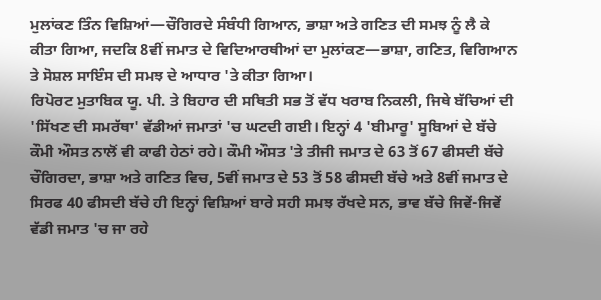ਮੁਲਾਂਕਣ ਤਿੰਨ ਵਿਸ਼ਿਆਂ—ਚੌਗਿਰਦੇ ਸੰਬੰਧੀ ਗਿਆਨ, ਭਾਸ਼ਾ ਅਤੇ ਗਣਿਤ ਦੀ ਸਮਝ ਨੂੰ ਲੈ ਕੇ ਕੀਤਾ ਗਿਆ, ਜਦਕਿ 8ਵੀਂ ਜਮਾਤ ਦੇ ਵਿਦਿਆਰਥੀਆਂ ਦਾ ਮੁਲਾਂਕਣ—ਭਾਸ਼ਾ, ਗਣਿਤ, ਵਿਗਿਆਨ ਤੇ ਸੋਸ਼ਲ ਸਾਇੰਸ ਦੀ ਸਮਝ ਦੇ ਆਧਾਰ 'ਤੇ ਕੀਤਾ ਗਿਆ।
ਰਿਪੋਰਟ ਮੁਤਾਬਿਕ ਯੂ. ਪੀ. ਤੇ ਬਿਹਾਰ ਦੀ ਸਥਿਤੀ ਸਭ ਤੋਂ ਵੱਧ ਖਰਾਬ ਨਿਕਲੀ, ਜਿਥੇ ਬੱਚਿਆਂ ਦੀ 'ਸਿੱਖਣ ਦੀ ਸਮਰੱਥਾ' ਵੱਡੀਆਂ ਜਮਾਤਾਂ 'ਚ ਘਟਦੀ ਗਈ। ਇਨ੍ਹਾਂ 4 'ਬੀਮਾਰੂ' ਸੂਬਿਆਂ ਦੇ ਬੱਚੇ ਕੌਮੀ ਔਸਤ ਨਾਲੋਂ ਵੀ ਕਾਫੀ ਹੇਠਾਂ ਰਹੇ। ਕੌਮੀ ਔਸਤ 'ਤੇ ਤੀਜੀ ਜਮਾਤ ਦੇ 63 ਤੋਂ 67 ਫੀਸਦੀ ਬੱਚੇ ਚੌਗਿਰਦਾ, ਭਾਸ਼ਾ ਅਤੇ ਗਣਿਤ ਵਿਚ, 5ਵੀਂ ਜਮਾਤ ਦੇ 53 ਤੋਂ 58 ਫੀਸਦੀ ਬੱਚੇ ਅਤੇ 8ਵੀਂ ਜਮਾਤ ਦੇ ਸਿਰਫ 40 ਫੀਸਦੀ ਬੱਚੇ ਹੀ ਇਨ੍ਹਾਂ ਵਿਸ਼ਿਆਂ ਬਾਰੇ ਸਹੀ ਸਮਝ ਰੱਖਦੇ ਸਨ, ਭਾਵ ਬੱਚੇ ਜਿਵੇਂ-ਜਿਵੇਂ ਵੱਡੀ ਜਮਾਤ 'ਚ ਜਾ ਰਹੇ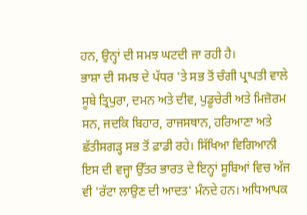ਹਨ, ਉਨ੍ਹਾਂ ਦੀ ਸਮਝ ਘਟਦੀ ਜਾ ਰਹੀ ਹੈ।
ਭਾਸ਼ਾ ਦੀ ਸਮਝ ਦੇ ਪੱਧਰ 'ਤੇ ਸਭ ਤੋਂ ਚੰਗੀ ਪ੍ਰਾਪਤੀ ਵਾਲੇ ਸੂਬੇ ਤ੍ਰਿਪੁਰਾ, ਦਮਨ ਅਤੇ ਦੀਵ, ਪੁਡੂਚੇਰੀ ਅਤੇ ਮਿਜ਼ੋਰਮ ਸਨ, ਜਦਕਿ ਬਿਹਾਰ, ਰਾਜਸਥਾਨ, ਹਰਿਆਣਾ ਅਤੇ ਛੱਤੀਸਗੜ੍ਹ ਸਭ ਤੋਂ ਫ਼ਾਡੀ ਰਹੇ। ਸਿੱਖਿਆ ਵਿਗਿਆਨੀ ਇਸ ਦੀ ਵਜ੍ਹਾ ਉੱਤਰ ਭਾਰਤ ਦੇ ਇਨ੍ਹਾਂ ਸੂਬਿਆਂ ਵਿਚ ਅੱਜ ਵੀ 'ਰੱਟਾ ਲਾਉਣ ਦੀ ਆਦਤ' ਮੰਨਦੇ ਹਨ। ਅਧਿਆਪਕ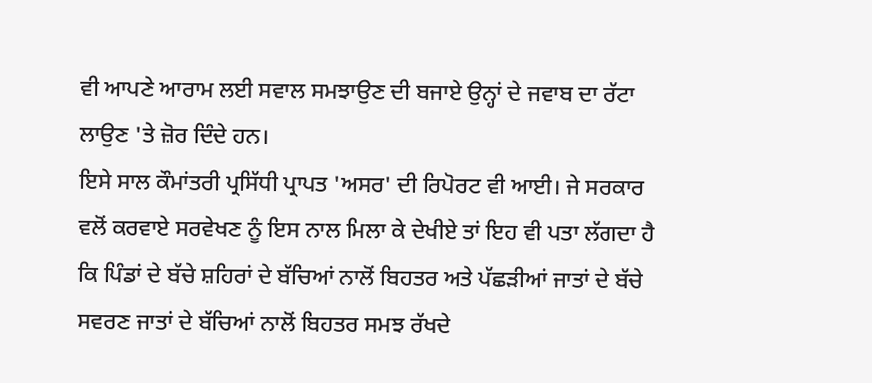ਵੀ ਆਪਣੇ ਆਰਾਮ ਲਈ ਸਵਾਲ ਸਮਝਾਉਣ ਦੀ ਬਜਾਏ ਉਨ੍ਹਾਂ ਦੇ ਜਵਾਬ ਦਾ ਰੱਟਾ ਲਾਉਣ 'ਤੇ ਜ਼ੋਰ ਦਿੰਦੇ ਹਨ।
ਇਸੇ ਸਾਲ ਕੌਮਾਂਤਰੀ ਪ੍ਰਸਿੱਧੀ ਪ੍ਰਾਪਤ 'ਅਸਰ' ਦੀ ਰਿਪੋਰਟ ਵੀ ਆਈ। ਜੇ ਸਰਕਾਰ ਵਲੋਂ ਕਰਵਾਏ ਸਰਵੇਖਣ ਨੂੰ ਇਸ ਨਾਲ ਮਿਲਾ ਕੇ ਦੇਖੀਏ ਤਾਂ ਇਹ ਵੀ ਪਤਾ ਲੱਗਦਾ ਹੈ ਕਿ ਪਿੰਡਾਂ ਦੇ ਬੱਚੇ ਸ਼ਹਿਰਾਂ ਦੇ ਬੱਚਿਆਂ ਨਾਲੋਂ ਬਿਹਤਰ ਅਤੇ ਪੱਛੜੀਆਂ ਜਾਤਾਂ ਦੇ ਬੱਚੇ ਸਵਰਣ ਜਾਤਾਂ ਦੇ ਬੱਚਿਆਂ ਨਾਲੋਂ ਬਿਹਤਰ ਸਮਝ ਰੱਖਦੇ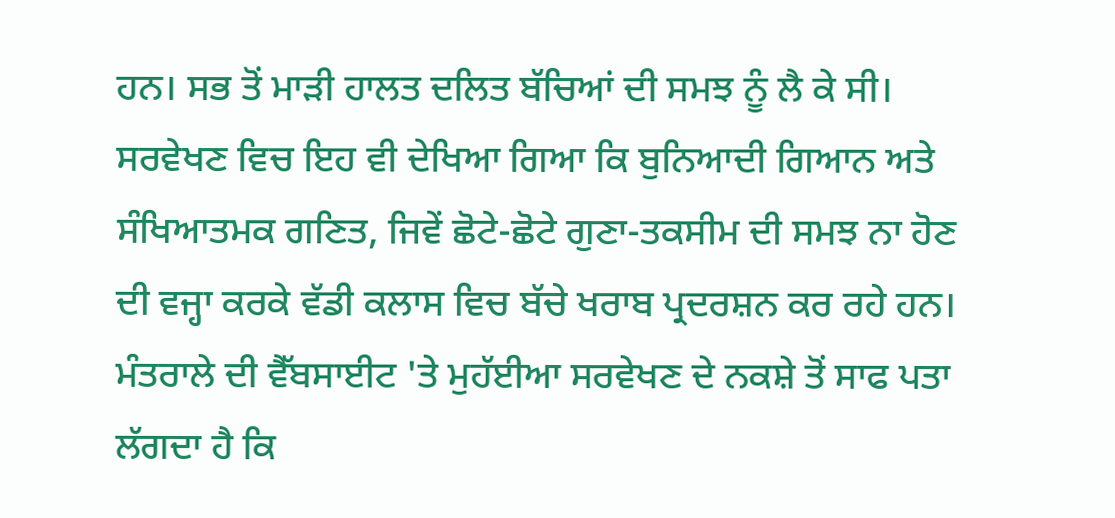ਹਨ। ਸਭ ਤੋਂ ਮਾੜੀ ਹਾਲਤ ਦਲਿਤ ਬੱਚਿਆਂ ਦੀ ਸਮਝ ਨੂੰ ਲੈ ਕੇ ਸੀ। ਸਰਵੇਖਣ ਵਿਚ ਇਹ ਵੀ ਦੇਖਿਆ ਗਿਆ ਕਿ ਬੁਨਿਆਦੀ ਗਿਆਨ ਅਤੇ ਸੰਖਿਆਤਮਕ ਗਣਿਤ, ਜਿਵੇਂ ਛੋਟੇ-ਛੋਟੇ ਗੁਣਾ-ਤਕਸੀਮ ਦੀ ਸਮਝ ਨਾ ਹੋਣ ਦੀ ਵਜ੍ਹਾ ਕਰਕੇ ਵੱਡੀ ਕਲਾਸ ਵਿਚ ਬੱਚੇ ਖਰਾਬ ਪ੍ਰਦਰਸ਼ਨ ਕਰ ਰਹੇ ਹਨ।
ਮੰਤਰਾਲੇ ਦੀ ਵੈੱਬਸਾਈਟ 'ਤੇ ਮੁਹੱਈਆ ਸਰਵੇਖਣ ਦੇ ਨਕਸ਼ੇ ਤੋਂ ਸਾਫ ਪਤਾ ਲੱਗਦਾ ਹੈ ਕਿ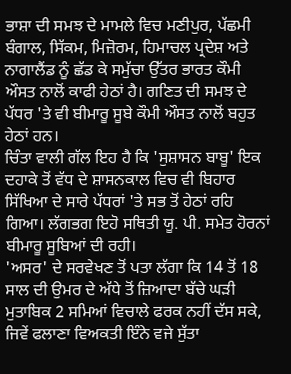ਭਾਸ਼ਾ ਦੀ ਸਮਝ ਦੇ ਮਾਮਲੇ ਵਿਚ ਮਣੀਪੁਰ, ਪੱਛਮੀ ਬੰਗਾਲ, ਸਿੱਕਮ, ਮਿਜ਼ੋਰਮ, ਹਿਮਾਚਲ ਪ੍ਰਦੇਸ਼ ਅਤੇ ਨਾਗਾਲੈਂਡ ਨੂੰ ਛੱਡ ਕੇ ਸਮੁੱਚਾ ਉੱਤਰ ਭਾਰਤ ਕੌਮੀ ਔਸਤ ਨਾਲੋਂ ਕਾਫੀ ਹੇਠਾਂ ਹੈ। ਗਣਿਤ ਦੀ ਸਮਝ ਦੇ ਪੱਧਰ 'ਤੇ ਵੀ ਬੀਮਾਰੂ ਸੂਬੇ ਕੌਮੀ ਔਸਤ ਨਾਲੋਂ ਬਹੁਤ ਹੇਠਾਂ ਹਨ।
ਚਿੰਤਾ ਵਾਲੀ ਗੱਲ ਇਹ ਹੈ ਕਿ 'ਸੁਸ਼ਾਸਨ ਬਾਬੂ' ਇਕ ਦਹਾਕੇ ਤੋਂ ਵੱਧ ਦੇ ਸ਼ਾਸਨਕਾਲ ਵਿਚ ਵੀ ਬਿਹਾਰ ਸਿੱਖਿਆ ਦੇ ਸਾਰੇ ਪੱਧਰਾਂ 'ਤੇ ਸਭ ਤੋਂ ਹੇਠਾਂ ਰਹਿ ਗਿਆ। ਲੱਗਭਗ ਇਹੋ ਸਥਿਤੀ ਯੂ. ਪੀ. ਸਮੇਤ ਹੋਰਨਾਂ ਬੀਮਾਰੂ ਸੂਬਿਆਂ ਦੀ ਰਹੀ।
'ਅਸਰ' ਦੇ ਸਰਵੇਖਣ ਤੋਂ ਪਤਾ ਲੱਗਾ ਕਿ 14 ਤੋਂ 18 ਸਾਲ ਦੀ ਉਮਰ ਦੇ ਅੱਧੇ ਤੋਂ ਜ਼ਿਆਦਾ ਬੱਚੇ ਘੜੀ ਮੁਤਾਬਿਕ 2 ਸਮਿਆਂ ਵਿਚਾਲੇ ਫਰਕ ਨਹੀਂ ਦੱਸ ਸਕੇ, ਜਿਵੇਂ ਫਲਾਣਾ ਵਿਅਕਤੀ ਇੰਨੇ ਵਜੇ ਸੁੱਤਾ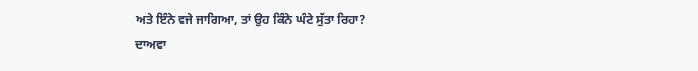ਅਤੇ ਇੰਨੇ ਵਜੇ ਜਾਗਿਆ, ਤਾਂ ਉਹ ਕਿੰਨੇ ਘੰਟੇ ਸੁੱਤਾ ਰਿਹਾ?
ਦਾਅਵਾ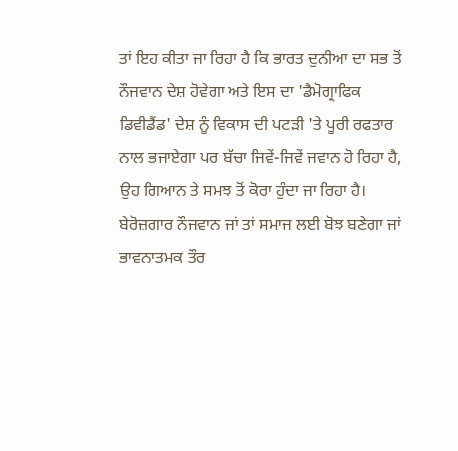ਤਾਂ ਇਹ ਕੀਤਾ ਜਾ ਰਿਹਾ ਹੈ ਕਿ ਭਾਰਤ ਦੁਨੀਆ ਦਾ ਸਭ ਤੋਂ ਨੌਜਵਾਨ ਦੇਸ਼ ਹੋਵੇਗਾ ਅਤੇ ਇਸ ਦਾ 'ਡੈਮੋਗ੍ਰਾਫਿਕ ਡਿਵੀਡੈਂਡ' ਦੇਸ਼ ਨੂੰ ਵਿਕਾਸ ਦੀ ਪਟੜੀ 'ਤੇ ਪੂਰੀ ਰਫਤਾਰ ਨਾਲ ਭਜਾਏਗਾ ਪਰ ਬੱਚਾ ਜਿਵੇਂ-ਜਿਵੇਂ ਜਵਾਨ ਹੋ ਰਿਹਾ ਹੈ, ਉਹ ਗਿਆਨ ਤੇ ਸਮਝ ਤੋਂ ਕੋਰਾ ਹੁੰਦਾ ਜਾ ਰਿਹਾ ਹੈ।
ਬੇਰੋਜ਼ਗਾਰ ਨੌਜਵਾਨ ਜਾਂ ਤਾਂ ਸਮਾਜ ਲਈ ਬੋਝ ਬਣੇਗਾ ਜਾਂ ਭਾਵਨਾਤਮਕ ਤੌਰ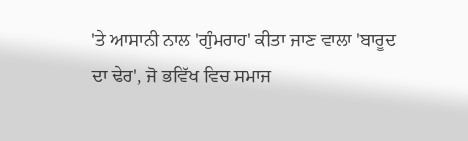'ਤੇ ਆਸਾਨੀ ਨਾਲ 'ਗੁੰਮਰਾਹ' ਕੀਤਾ ਜਾਣ ਵਾਲਾ 'ਬਾਰੂਦ ਦਾ ਢੇਰ', ਜੋ ਭਵਿੱਖ ਵਿਚ ਸਮਾਜ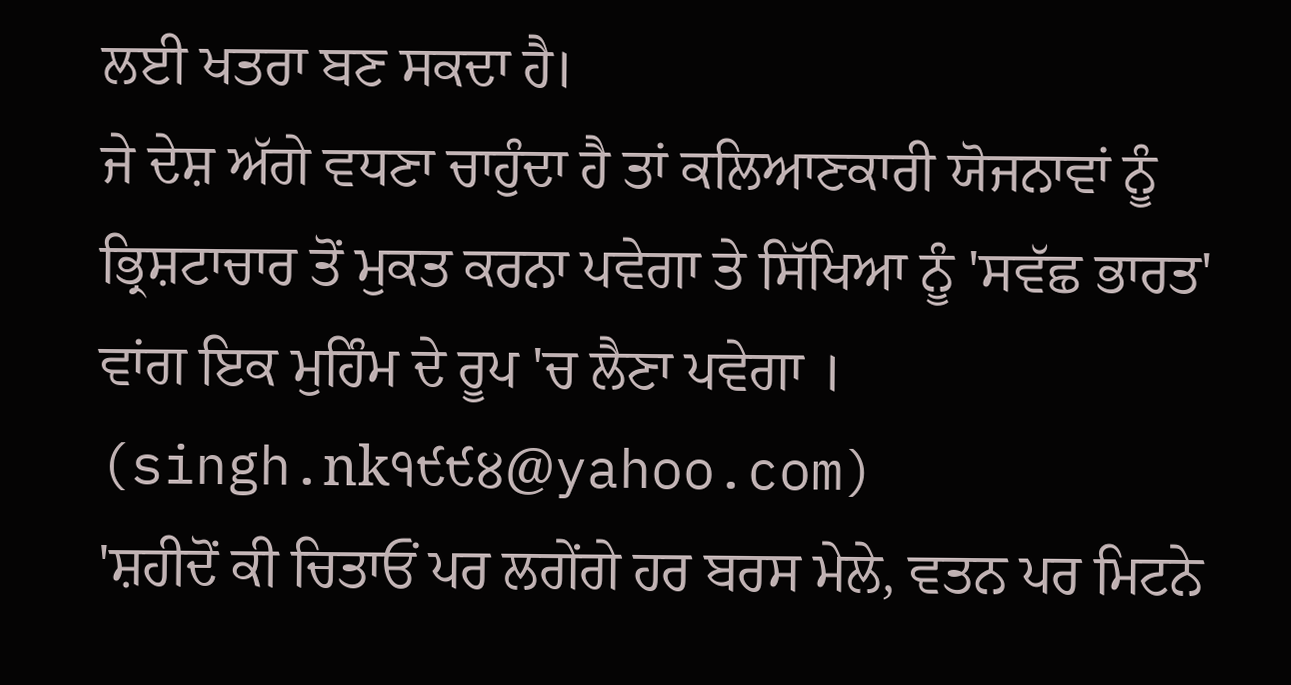ਲਈ ਖਤਰਾ ਬਣ ਸਕਦਾ ਹੈ।
ਜੇ ਦੇਸ਼ ਅੱਗੇ ਵਧਣਾ ਚਾਹੁੰਦਾ ਹੈ ਤਾਂ ਕਲਿਆਣਕਾਰੀ ਯੋਜਨਾਵਾਂ ਨੂੰ ਭ੍ਰਿਸ਼ਟਾਚਾਰ ਤੋਂ ਮੁਕਤ ਕਰਨਾ ਪਵੇਗਾ ਤੇ ਸਿੱਖਿਆ ਨੂੰ 'ਸਵੱਛ ਭਾਰਤ' ਵਾਂਗ ਇਕ ਮੁਹਿੰਮ ਦੇ ਰੂਪ 'ਚ ਲੈਣਾ ਪਵੇਗਾ ।
(singh.nk੧੯੯੪@yahoo.com)
'ਸ਼ਹੀਦੋਂ ਕੀ ਚਿਤਾਓਂ ਪਰ ਲਗੇਂਗੇ ਹਰ ਬਰਸ ਮੇਲੇ, ਵਤਨ ਪਰ ਮਿਟਨੇ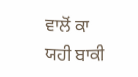ਵਾਲੋਂ ਕਾ ਯਹੀ ਬਾਕੀ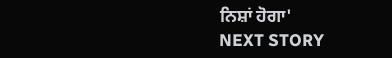ਨਿਸ਼ਾਂ ਹੋਗਾ'
NEXT STORY